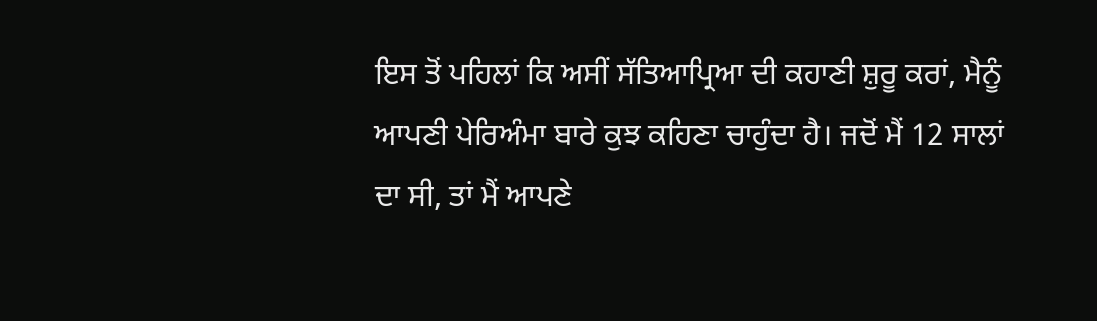ਇਸ ਤੋਂ ਪਹਿਲਾਂ ਕਿ ਅਸੀਂ ਸੱਤਿਆਪ੍ਰਿਆ ਦੀ ਕਹਾਣੀ ਸ਼ੁਰੂ ਕਰਾਂ, ਮੈਨੂੰ ਆਪਣੀ ਪੇਰਿਅੰਮਾ ਬਾਰੇ ਕੁਝ ਕਹਿਣਾ ਚਾਹੁੰਦਾ ਹੈ। ਜਦੋਂ ਮੈਂ 12 ਸਾਲਾਂ ਦਾ ਸੀ, ਤਾਂ ਮੈਂ ਆਪਣੇ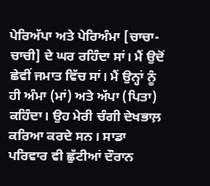ਪੇਰਿਅੱਪਾ ਅਤੇ ਪੇਰਿਅੰਮਾ [ਚਾਚਾ-ਚਾਚੀ] ਦੇ ਘਰ ਰਹਿੰਦਾ ਸਾਂ। ਮੈਂ ਉਦੋਂ ਛੇਵੀਂ ਜਮਾਤ ਵਿੱਚ ਸਾਂ। ਮੈਂ ਉਨ੍ਹਾਂ ਨੂੰ ਹੀ ਅੰਮਾ (ਮਾਂ) ਅਤੇ ਅੱਪਾ (ਪਿਤਾ) ਕਹਿੰਦਾ। ਉਹ ਮੇਰੀ ਚੰਗੀ ਦੇਖਭਾਲ਼ ਕਰਿਆ ਕਰਦੇ ਸਨ। ਸਾਡਾ ਪਰਿਵਾਰ ਵੀ ਛੁੱਟੀਆਂ ਦੌਰਾਨ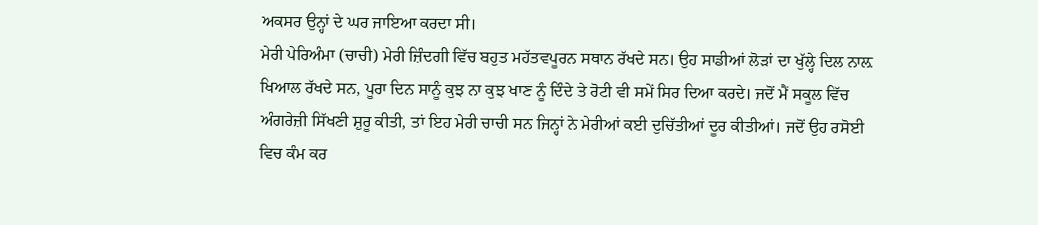ਅਕਸਰ ਉਨ੍ਹਾਂ ਦੇ ਘਰ ਜਾਇਆ ਕਰਦਾ ਸੀ।
ਮੇਰੀ ਪੇਰਿਅੰਮਾ (ਚਾਚੀ) ਮੇਰੀ ਜ਼ਿੰਦਗੀ ਵਿੱਚ ਬਹੁਤ ਮਹੱਤਵਪੂਰਨ ਸਥਾਨ ਰੱਖਦੇ ਸਨ। ਉਹ ਸਾਡੀਆਂ ਲੋੜਾਂ ਦਾ ਖੁੱਲ੍ਹੇ ਦਿਲ ਨਾਲ਼ ਖਿਆਲ ਰੱਖਦੇ ਸਨ, ਪੂਰਾ ਦਿਨ ਸਾਨੂੰ ਕੁਝ ਨਾ ਕੁਝ ਖਾਣ ਨੂੰ ਦਿੰਦੇ ਤੇ ਰੋਟੀ ਵੀ ਸਮੇਂ ਸਿਰ ਦਿਆ ਕਰਦੇ। ਜਦੋਂ ਮੈਂ ਸਕੂਲ ਵਿੱਚ ਅੰਗਰੇਜ਼ੀ ਸਿੱਖਣੀ ਸ਼ੁਰੂ ਕੀਤੀ, ਤਾਂ ਇਹ ਮੇਰੀ ਚਾਚੀ ਸਨ ਜਿਨ੍ਹਾਂ ਨੇ ਮੇਰੀਆਂ ਕਈ ਦੁਚਿੱਤੀਆਂ ਦੂਰ ਕੀਤੀਆਂ। ਜਦੋਂ ਉਹ ਰਸੋਈ ਵਿਚ ਕੰਮ ਕਰ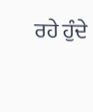ਰਹੇ ਹੁੰਦੇ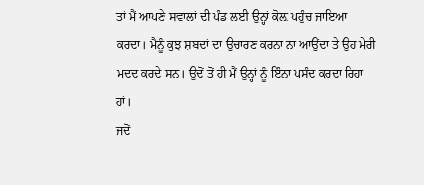ਤਾਂ ਮੈਂ ਆਪਣੇ ਸਵਾਲਾਂ ਦੀ ਪੰਡ ਲਈ ਉਨ੍ਹਾਂ ਕੋਲ਼ ਪਹੁੰਚ ਜਾਇਆ ਕਰਦਾ। ਮੈਨੂੰ ਕੁਝ ਸ਼ਬਦਾਂ ਦਾ ਉਚਾਰਣ ਕਰਨਾ ਨਾ ਆਉਂਦਾ ਤੇ ਉਹ ਮੇਰੀ ਮਦਦ ਕਰਦੇ ਸਨ। ਉਦੋਂ ਤੋਂ ਹੀ ਮੈਂ ਉਨ੍ਹਾਂ ਨੂੰ ਇੰਨਾ ਪਸੰਦ ਕਰਦਾ ਰਿਹਾ ਹਾਂ।
ਜਦੋਂ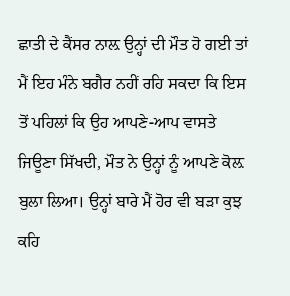ਛਾਤੀ ਦੇ ਕੈਂਸਰ ਨਾਲ਼ ਉਨ੍ਹਾਂ ਦੀ ਮੌਤ ਹੋ ਗਈ ਤਾਂ ਮੈਂ ਇਹ ਮੰਨੇ ਬਗੈਰ ਨਹੀਂ ਰਹਿ ਸਕਦਾ ਕਿ ਇਸ ਤੋਂ ਪਹਿਲਾਂ ਕਿ ਉਹ ਆਪਣੇ-ਆਪ ਵਾਸਤੇ ਜਿਊਣਾ ਸਿੱਖਦੀ, ਮੌਤ ਨੇ ਉਨ੍ਹਾਂ ਨੂੰ ਆਪਣੇ ਕੋਲ਼ ਬੁਲਾ ਲਿਆ। ਉਨ੍ਹਾਂ ਬਾਰੇ ਮੈਂ ਹੋਰ ਵੀ ਬੜਾ ਕੁਝ ਕਹਿ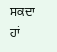ਸਕਦਾ ਹਾਂ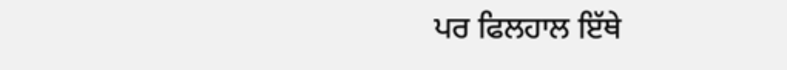ਪਰ ਫਿਲਹਾਲ ਇੱਥੇ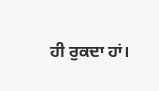ਹੀ ਰੁਕਦਾ ਹਾਂ।